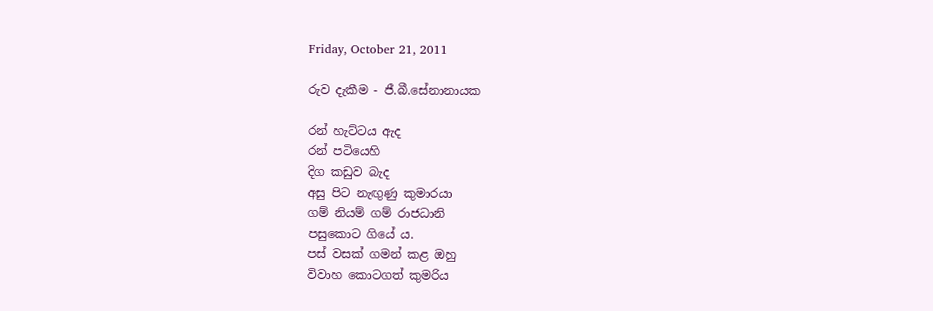Friday, October 21, 2011

රුව දැකීම - ජී.බී.සේනානායක

රන් හැට්ටය ඇද
රන් පටියෙහි
දිග කඩුව බැද
අසු පිට නැඟුණු කුමාරයා
ගම් නියම් ගම් රාජධානි
පසුකොට ගියේ ය.
පස් වසක් ගමන් කළ ඔහු
විවාහ කොටගත් කුමරිය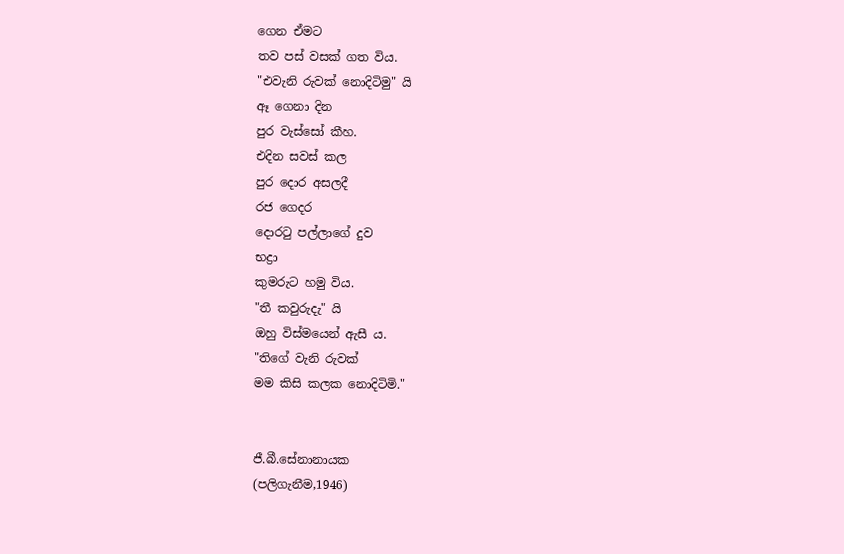ගෙන ඒමට
තව පස් වසක් ගත විය.
"එවැනි රුවක් නොදිටිමු" යි
ඈ ගෙනා දින
පුර වැස්සෝ කීහ.
එදින සවස් කල
පුර දොර අසලදී
රජ ගෙදර
දොරටු පල්ලාගේ දුව
භද්‍රා
කුමරුට හමු විය.
"තී කවුරුදැ" යි
ඔහු විස්මයෙන් ඇසී ය.
"තිගේ වැනි රුවක්
මම කිසි කලක නොදිටිමි."


ජී.බී.සේනානායක
(පලිගැනීම,1946)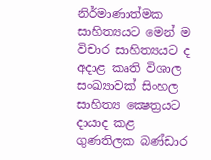නිර්මාණාත්මක සාහිත්‍යයට මෙන් ම විචාර සාහිත්‍යයට ද අදාළ කෘති විශාල සංඛ්‍යාවක් සිංහල සාහිත්‍ය ක්‍ෂෙත්‍රයට දායාද කළ ගුණතිලක බණ්ඩාර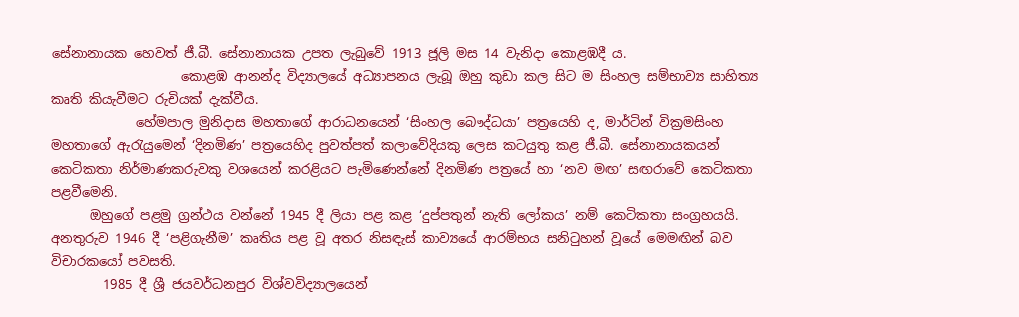සේනානායක හෙවත් ජී.බී. සේනානායක උපත ලැබුවේ 1913 ජූලි මස 14 වැනිදා කොළඹදී ය.
                    කොළඹ ආනන්ද විද්‍යාලයේ අධ්‍යාපනය ලැබූ ඔහු කුඩා කල සිට ම සිංහල සම්භාව්‍ය සාහිත්‍ය කෘති කියැවීමට රුචියක් දැක්වීය.
             හේමපාල මුනිදාස මහතාගේ ආරාධනයෙන් ‘සිංහල බෞද්ධයා’ පත්‍රයෙහි ද, මාර්ටින් වික්‍රමසිංහ මහතාගේ ඇරැයුමෙන් ‘දිනමිණ’ පත්‍රයෙහිද පුවත්පත් කලාවේදියකු ලෙස කටයුතු කළ ජී.බී. සේනානායකයන් කෙටිකතා නිර්මාණකරුවකු වශයෙන් කරළියට පැමිණෙන්නේ දිනමිණ පත්‍රයේ හා ‘නව මඟ’ සඟරාවේ කෙටිකතා පළවීමෙනි.
      ඔහුගේ පළමු ග්‍රන්ථය වන්නේ 1945 දී ලියා පළ කළ ‘දුප්පතුන් නැති ලෝකය’ නම් කෙටිකතා සංග්‍රහයයි. අනතුරුව 1946 දී ‘පළිගැනීම’ කෘතිය පළ වූ අතර නිසඳැස් කාව්‍යයේ ආරම්භය සනිටුහන් වූයේ මෙමඟින් බව විචාරකයෝ පවසති.
        1985 දී ශ්‍රී ජයවර්ධනපුර විශ්වවිද්‍යාලයෙන්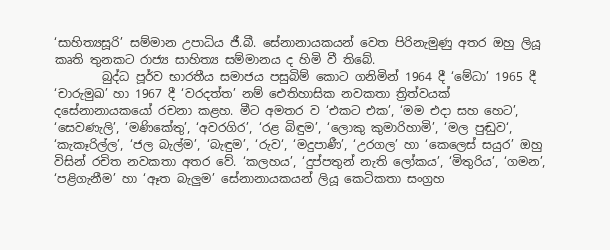‘සාහිත්‍යසූරි’ සම්මාන උපාධිය ජී.බී. සේනානායකයන් වෙත පිරිනැමුණු අතර ඔහු ලියූ කෘති තුනකට රාජ්‍ය සාහිත්‍ය සම්මානය ද හිමි වී තිබේ.
        බුද්ධ පූර්ව භාරතීය සමාජය පසුබිම් කොට ගනිමින් 1964 දී ‘මේධා’ 1965 දී ‘චාරුමුඛ’ හා 1967 දී ‘වරදත්ත’ නම් ඓතිහාසික නවකතා ත්‍රිත්වයක් දසේනානායකයෝ රචනා කළහ. මීට අමතර ව ‘එකට එක’, ‘මම එදා සහ හෙට’, ‘සෙවණැලි’, ‘මණිකේතු’, ‘අවරගිර’, ‘රළ බිඳුම’, ‘ලොකු කුමාරිහාමි’, ‘මල පුඬුව‘, ‘කැකෑරිල්ල’, ‘ජල බැල්ම’, ‘බැඳුම’, ‘රුව‘, ‘මදුපාණී’, ‘උරගල’ හා ‘කෙලෙස් සයුර’ ඔහු විසින් රචිත නවකතා අතර වේ. ‘කලහය’, ‘දුප්පතුන් නැති ලෝකය’, ‘මිතුරිය’, ‘ගමන’, ‘පළිගැනීම’ හා ‘ඈත බැලුම’ සේනානායකයන් ලියූ කෙටිකතා සංග්‍රහ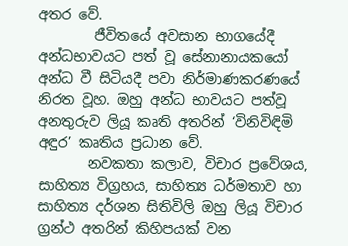අතර වේ.
        ජීවිතයේ අවසාන භාගයේදී අන්ධභාවයට පත් වූ සේනානායකයෝ අන්ධ වී සිටියදී පවා නිර්මාණකරණයේ නිරත වූහ. ඔහු අන්ධ භාවයට පත්වූ අනතුරුව ලියූ කෘති අතරින් ‘විනිවිඳිමි අඳුර’ කෘතිය ප්‍රධාන වේ.
       නවකතා කලාව, විචාර ප්‍රවේශය, සාහිත්‍ය විග්‍රහය, සාහිත්‍ය ධර්මතාව හා සාහිත්‍ය දර්ශන සිතිවිලි ඔහු ලියූ විචාර ග්‍රන්ථ අතරින් කිහිපයක් වන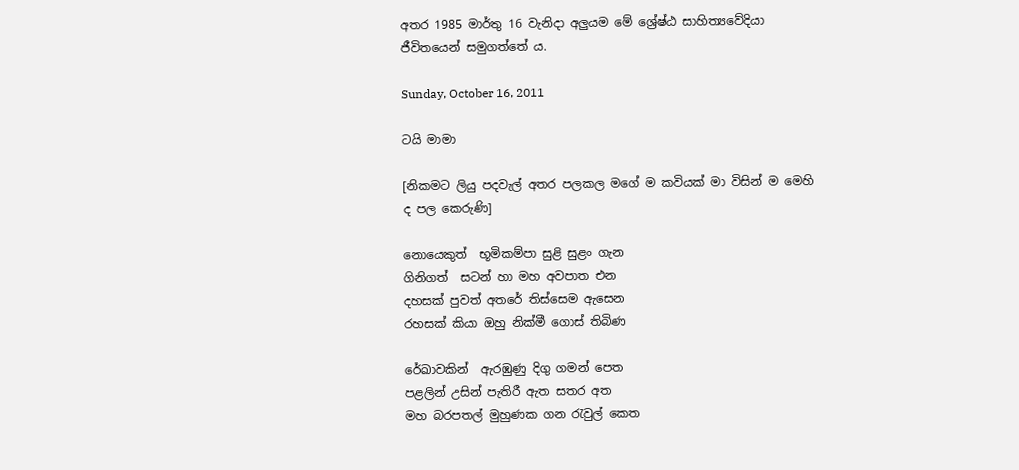අතර 1985 මාර්තු 16 වැනිදා අලුයම මේ ශ්‍රේෂ්ඨ සාහිත්‍යවේදියා ජීවිතයෙන් සමුගත්තේ ය.

Sunday, October 16, 2011

ටයි මාමා

[නිකමට ලියු පදවැල් අතර පලකල මගේ ම කවියක් මා විසින් ම මෙහි ද පල කෙරුණි]

නොයෙකුත්  භූමිකම්පා සුළි සුළං ගැන
ගිනිගත්  සටන් හා මහ අවපාත එන
දහසක් පුවත් අතරේ තිස්සෙම ඇසෙන
රහසක් කියා ඔහු නික්මී ගොස් තිබිණ

රේඛාවකින්  ඇරඹුණු දිගු ගමන් පෙත
පළලින් උසින් පැතිරී ඇත සතර අත
මහ බරපතල් මුහුණක ගන රැවුල් කෙත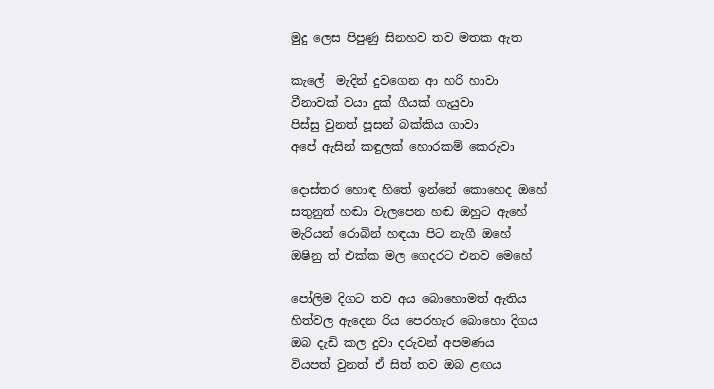මුදු ලෙස පිපුණු සිනහව තව මතක ඇත

කැලේ  මැදින් දුවගෙන ආ හරි හාවා
වීනාවක්‌ වයා දුක් ගීයක් ගැයුවා
පිස්සු වුනත් පූසන් බක්කිය ගාවා
අපේ ඇසින් කඳුලක් හොරකම් කෙරුවා

දොස්තර හොඳ හිතේ ඉන්නේ කොහෙද ඔහේ
සතුනුත් හඬා වැලපෙන හඬ ඔහුට ඇහේ
මැරියන් රොබින් හඳයා පිට නැගී ඔහේ
ඔෂිනු ත් එක්ක මල ගෙදරට එනව මෙහේ

පෝලිම දිගට තව අය බොහොමත් ඇතිය
හිත්වල ඇදෙන රිය පෙරහැර බොහො දිගය
ඔබ දැඩි කල දුවා දරුවන් අපමණය
වියපත් වුනත් ඒ සිත් තව ඔබ ළඟය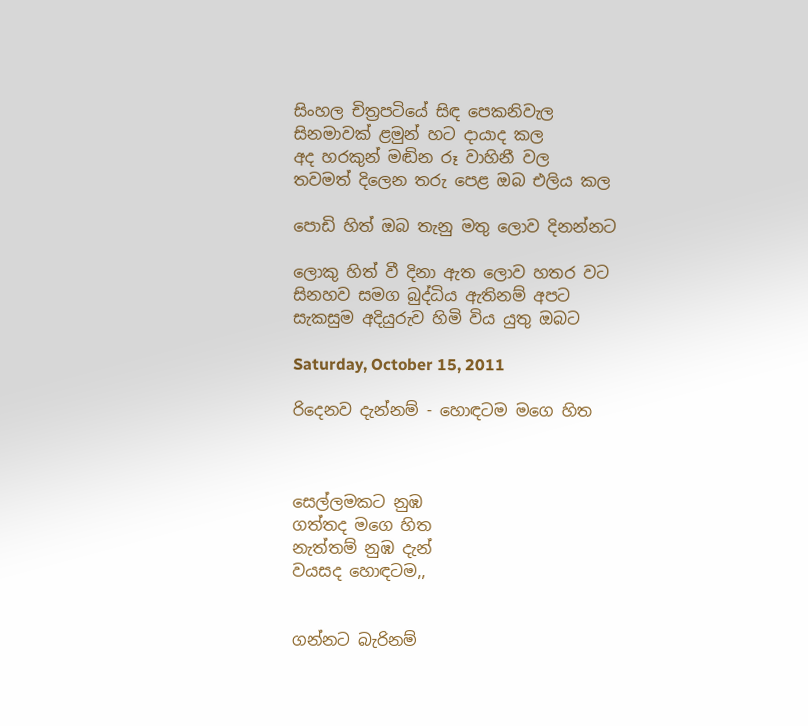සිංහල චිත්‍රපටියේ සිඳ පෙකනිවැල
සිනමාවක් ළමුන් හට දායාද කල
අද හරකුන් මඬින රූ වාහිනී වල
තවමත් දිලෙන තරු පෙළ ඔබ එලිය කල

පොඩි හිත් ඔබ තැනු මතු ලොව දිනන්නට

ලොකු හිත් වී දිනා ඇත ලොව හතර වට
සිනහව සමග බුද්ධිය ඇතිනම් අපට
සැකසුම අදියුරුව හිමි විය යුතු ඔබට

Saturday, October 15, 2011

රිදෙනව දැන්නම් - හොඳටම මගෙ හිත



සෙල්ලමකට නුඹ
ගත්තද මගෙ හිත
නැත්තම් නුඹ දැන්
වයසද හොඳටම,,


ගන්නට බැරිනම්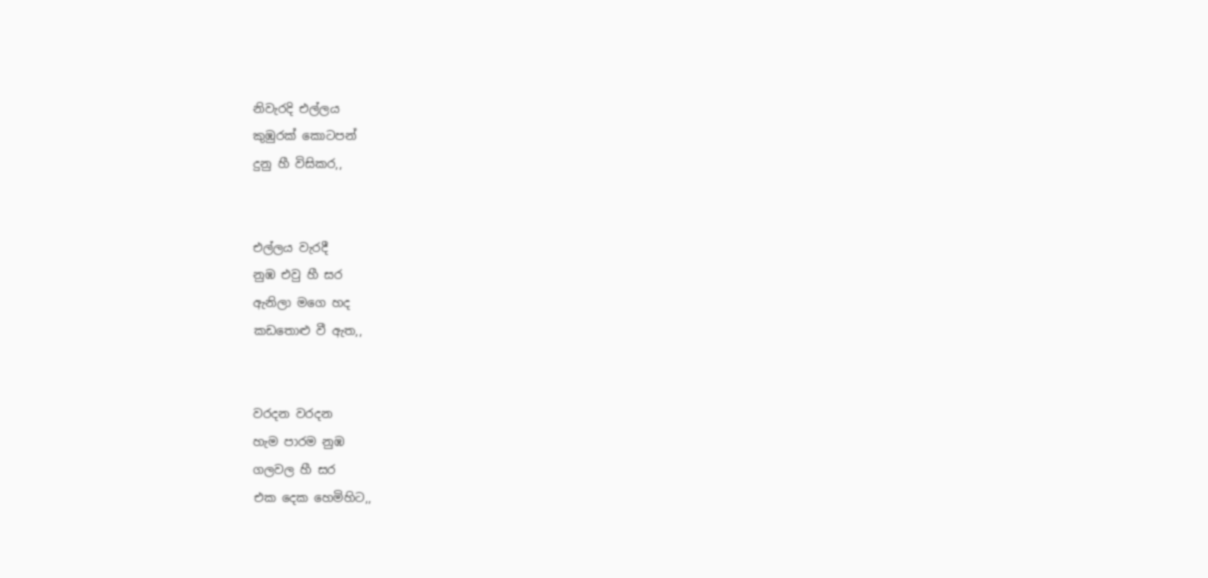නිවැරදි එල්ලය
කුඹුරක් කොටපන්
දුනු හී විසිකර,,


එල්ලය වැරදී
නුඹ එවු හී සර
ඇනිලා මගෙ හද
කඩ‍‍තොළු වී ඇත,,


වරදන වරදන
හැම පාරම නුඹ
ගලවල හී සර
එක දෙක හෙමිහිට,,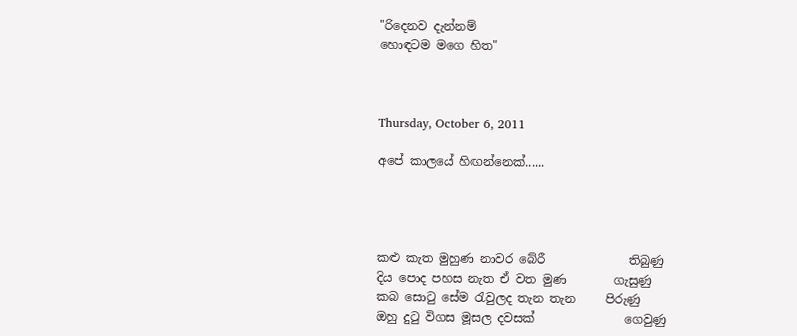"රිදෙනව දැන්නම්
හොඳටම මගෙ හිත"



Thursday, October 6, 2011

අපේ කාලයේ හිඟන්නෙක්......




කළු කැත මුහුණ නාවර බේරී              තිබුණු
දිය පොද පහස නැත ඒ වත මුණ        ගැසුණු
කබ සොටු සේම රැවුලද තැන තැන     පිරුණු
ඔහු දුටු විගස මූසල දවසක්               ගෙවුණු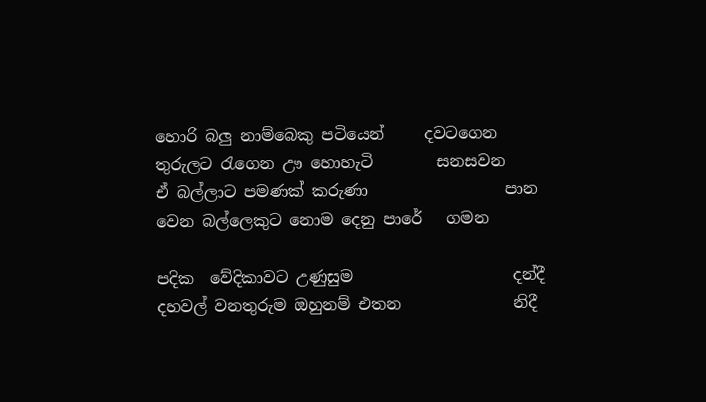හොරි බලු නාම්බෙකු පටියෙන්     දවටගෙන
තුරුලට රැගෙන ඌ හොහැටි        සනසවන
ඒ බල්ලාට පමණක් කරුණා                 පාන
වෙන බල්ලෙකුට නොම දෙනු පාරේ   ගමන

පදික  වේදිකාවට උණුසුම                    දන්දී
දහවල් වනතුරුම ඔහුනම් එතන              නිදී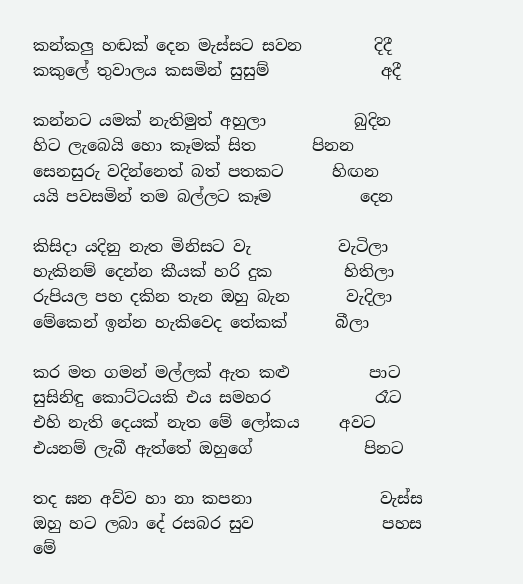කන්කලු හඬක් දෙන මැස්සට සවන         දිදී
කකුලේ තුවාලය කසමින් සුසුම්              අදී

කන්නට යමක් නැතිමුත් අහුලා           බුදින
හිට ලැබෙයි හො කෑමක් සිත       පිනන
සෙනසුරු වදින්නෙත් බත් පතකට      හිඟන
යයි පවසමින් තම බල්ලට කෑම           දෙන

කිසිදා යදිනු නැත මිනිසට වැ           වැටිලා
හැකිනම් දෙන්න කීයක් හරි දුක         හිතිලා
රුපියල පහ දකින තැන ඔහු බැන       වැදිලා
මේකෙන් ඉන්න හැකිවෙද තේකක්      බීලා

කර මත ගමන් මල්ලක් ඇත කළු          පාට
සුසිනිඳු කොට්ටයකි එය සමහර             රෑට
එහි නැති දෙයක් නැත මේ ලෝකය     අවට
එයනම් ලැබී ඇත්තේ ඔහුගේ              පිනට

තද ඝන අව්ව හා නා කපනා                වැස්ස
ඔහු හට ලබා දේ රසබර සුව                පහස
මේ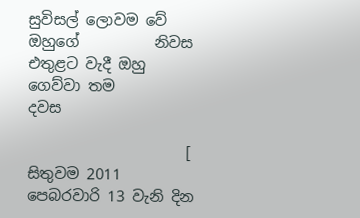සුවිසල් ලොවම වේ ඔහුගේ          නිවස
එතුළට වැදී ඔහු ගෙව්වා තම                 දවස

                     [ සිතුවම 2011 පෙබරවාරි 13 වැනි දින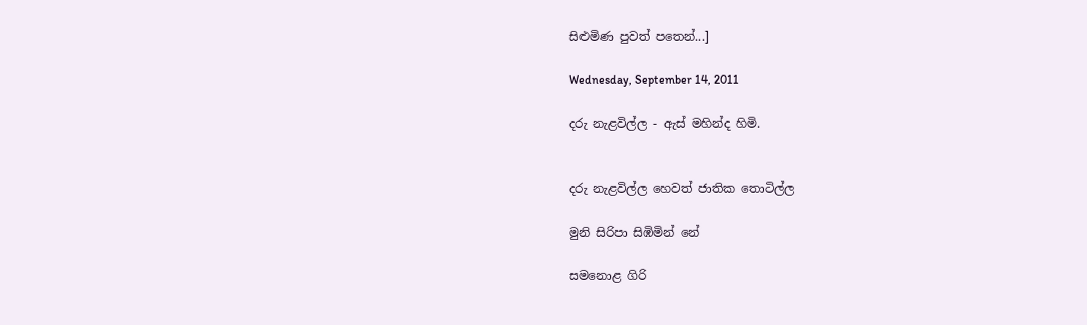සිළුමිණ පුවත් පතෙන්...]

Wednesday, September 14, 2011

දරු නැළවිල්ල - ඇස් මහින්ද හිමි.


දරු නැළවිල්ල හෙවත් ජාතික තොටිල්ල

මුනි සිරිපා සිඹිමින් නේ

සමනොළ ගිරි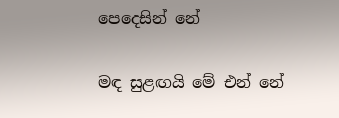පෙදෙසින් නේ

මඳ සුළඟයි මේ එන් නේ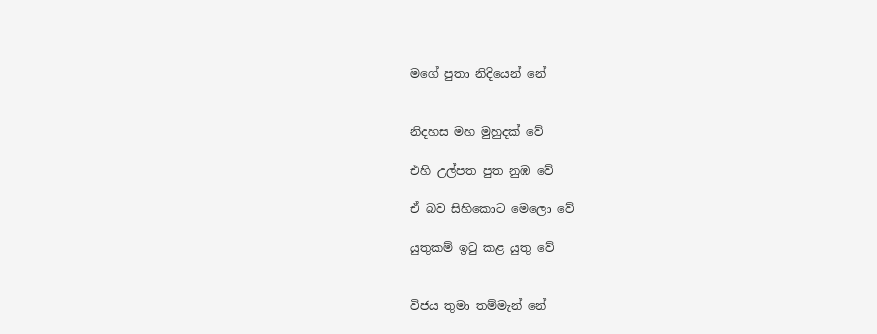මගේ පුතා නිදියෙන් නේ


නිදහස මහ මුහුදක් වේ

එහි උල්පත පුත නුඹ වේ

ඒ බව සිහිකොට මෙලො වේ

යුතුකම් ඉටු කළ යුතු වේ


විජය තුමා තම්මැන් නේ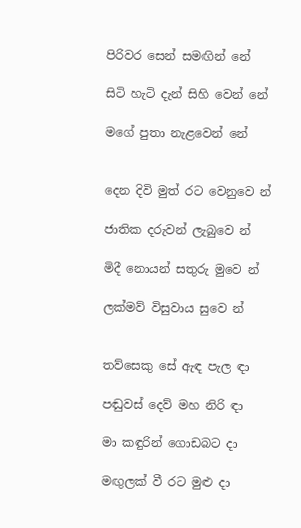පිරිවර සෙන් සමඟින් නේ

සිටි හැටි දැන් සිහි වෙන් නේ

මගේ පුතා නැළවෙන් නේ


දෙන දිවි මුත් රට වෙනුවෙ න්

ජාතික දරුවන් ලැබුවෙ න්

මිදී නොයන් සතුරු මුවෙ න්

ලක්මව් විසුවාය සුවෙ න්


තව්සෙකු සේ ඇඳ පැල ඳා

පඬුවස් දෙව් මහ නිරි ඳා

මා කඳුරින් ගොඩබට දා

මඟුලක් වී රට මුළු දා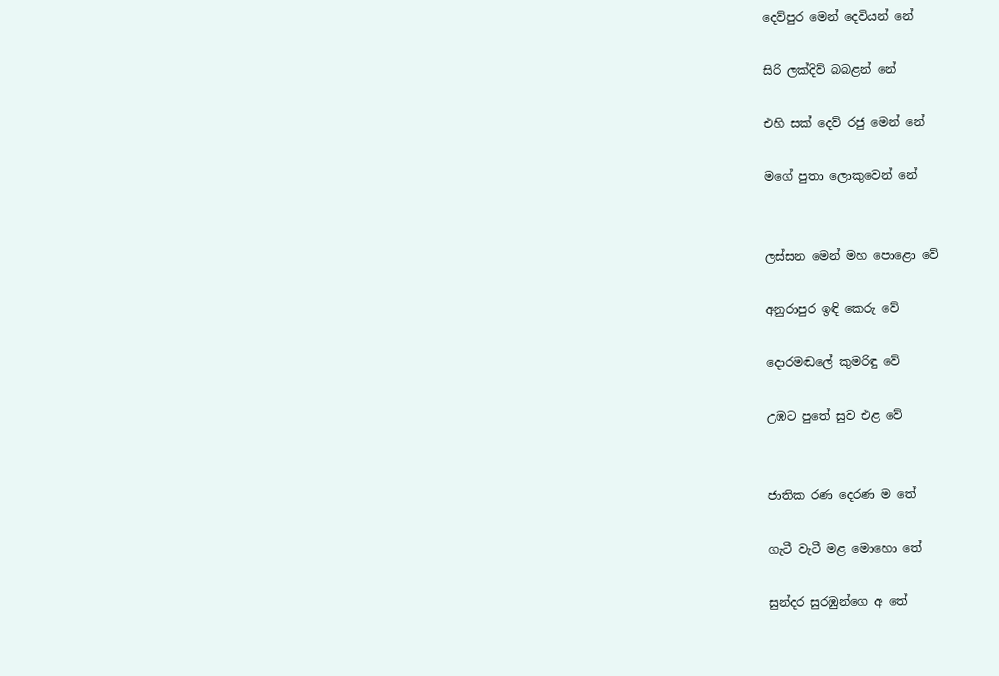දෙව්පුර මෙන් දෙවියන් නේ

සිරි ලක්දිව් බබළන් නේ

එහි සක් දෙව් රජු මෙන් නේ

මගේ පුතා ලොකුවෙන් නේ


ලස්සන මෙන් මහ පොළො වේ

අනුරාපුර ඉඳි කෙරු වේ

දොරමඬලේ කුමරිඳු වේ

උඹට පුතේ සුව එළ වේ


ජාතික රණ දෙරණ ම තේ

ගැටී වැටී මළ මොහො තේ

සුන්දර සුරඹුන්ගෙ අ තේ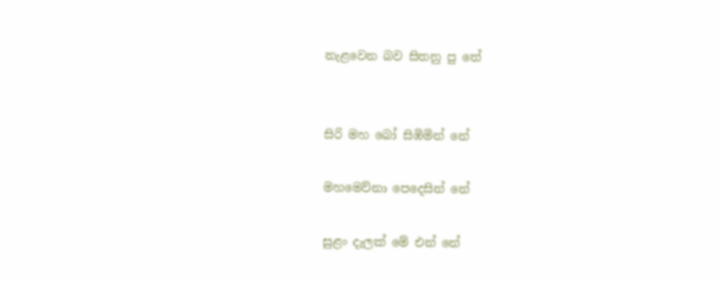නැළවෙන බව සිතනු පු තේ


සිරි මහ බෝ සිඹිමින් නේ

මහමෙව්නා පෙදෙසින් නේ

සුළං දැලක් මේ එන් නේ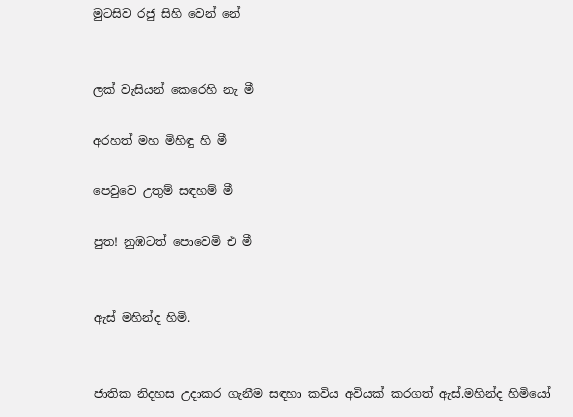මුටසිව රජු සිහි වෙන් නේ


ලක් වැසියන් කෙරෙහි නැ මී

අරහත් මහ මිහිඳු හි මී

පෙවුවෙ උතුම් සඳහම් මී

පුත! නුඹටත් පොවෙමි එ මී


ඇස් මහින්ද හිමි.


ජාතික නිදහස උදාකර ගැනීම සඳහා කවිය අවියක් කරගත් ඇස්.මහින්ද හිමියෝ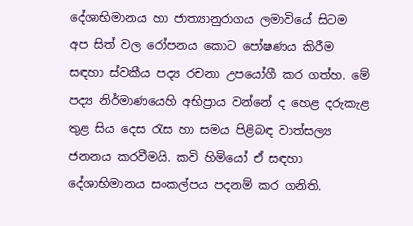දේශාභිමානය හා ජාත්‍යානුරාගය ලමාවියේ සිටම අප සිත් වල රෝපනය කොට පෝෂණය කිරීම සඳහා ස්වකීය පද්‍ය රචනා උපයෝගී කර ගත්හ. මේ පද්‍ය නිර්මාණයෙහි අභිප්‍රාය වන්නේ ද හෙළ දරුකැළ තුළ සිය දෙස රැස හා සමය පිළිබඳ වාත්සල්‍ය ජනනය කරවීමයි. කවි හිමියෝ ඒ සඳහා දේශාභිමානය සංකල්පය පදනම් කර ගනිති.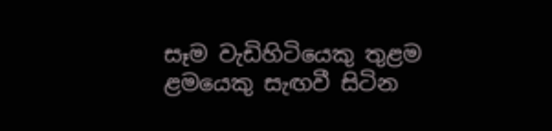සෑම වැඩිහිටියෙකු තුළම ළමයෙකු සැඟවී සිටින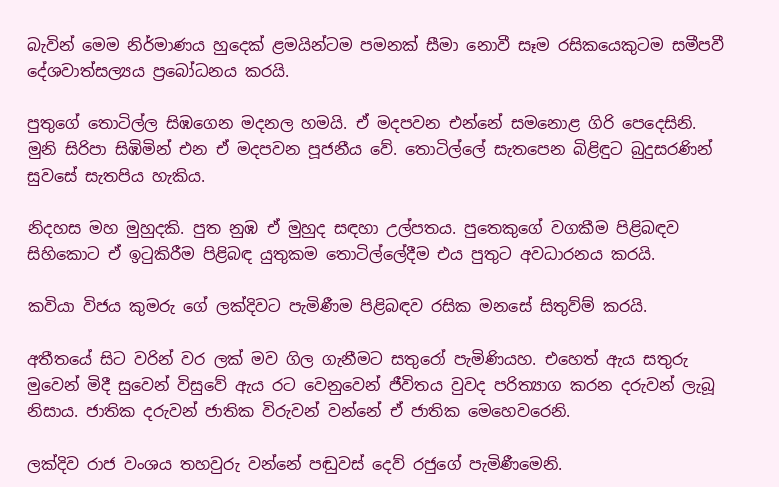බැවින් මෙම නිර්මාණය හුදෙක් ළමයින්ටම පමනක් සීමා නොවී සෑම රසිකයෙකුටම සමීපවී දේශවාත්සල්‍යය ප්‍රබෝධනය කරයි.

පුතුගේ තොටිල්ල සිඹගෙන මදනල හමයි. ඒ මදපවන එන්නේ සමනොළ ගිරි පෙදෙසිනි. මුනි සිරිපා සිඹිමින් එන ඒ මදපවන පූජනීය වේ. තොටිල්ලේ සැතපෙන බිළිඳුට බුදුසරණින් සුවසේ සැතපිය හැකිය.

නිදහස මහ මුහුදකි. පුත නුඹ ඒ මුහුද සඳහා උල්පතය. පුතෙකුගේ වගකීම පිළිබඳව සිහිකොට ඒ ඉටුකිරීම පිළිබඳ යුතුකම තොටිල්ලේදීම එය පුතුට අවධාරනය කරයි.

කවියා විජය කුමරු ගේ ලක්දිවට පැමිණීම පිළිබඳව රසික මනසේ සිතුව්ම් කරයි.

අතීතයේ සිට වරින් වර ලක් මව ගිල ගැනීමට සතුරෝ පැමිණියහ. එහෙත් ඇය සතුරු මුවෙන් මිදී සුවෙන් විසුවේ ඇය රට වෙනුවෙන් ජීවිතය වුවද පරිත්‍යාග කරන දරුවන් ලැබූ නිසාය. ජාතික දරුවන් ජාතික විරුවන් වන්නේ ඒ ජාතික මෙහෙවරෙනි.

ලක්දිව රාජ වංශය තහවුරු වන්නේ පඬුවස් දෙව් රජුගේ පැමිණීමෙනි.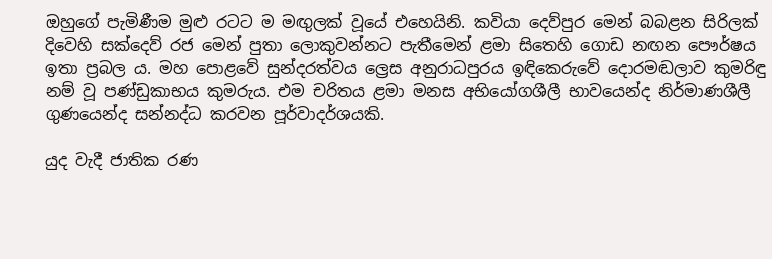ඔහුගේ පැමිණීම මුළු රටට ම මඟුලක් වූයේ එහෙයිනි. කවියා දෙව්පුර මෙන් බබළන සිරිලක් දිවෙහි සක්දෙව් රජ මෙන් පුතා ලොකුවන්නට පැතීමෙන් ළමා සිතෙහි ගොඩ නඟන පෞර්ෂය ඉතා ප්‍රබල ය. මහ පොළවේ සුන්දරත්වය ල්‍රෙස අනුරාධපුරය ඉඳිකෙරුවේ දොරමඬලාව කුමරිඳු නම් වූ පණ්ඩුකාභය කුමරුය. එම චරිතය ළමා මනස අභියෝගශීලී භාවයෙන්ද නිර්මාණශීලී ගුණයෙන්ද සන්නද්ධ කරවන පූර්වාදර්ශයකි.

යුද වැදී ජාතික රණ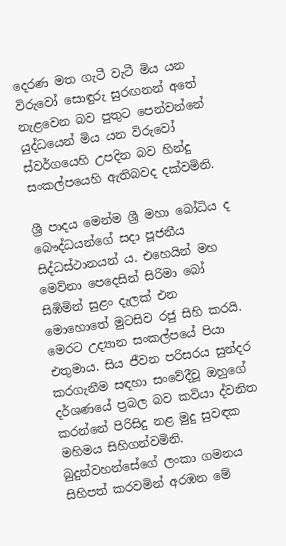දෙරණ මත ගැටී වැටී මිය යන විරුවෝ සොඳුරු සුරඟනන් අතේ නැළවෙන බව පුතුට පෙන්වන්නේ යුද්ධයෙන් මිය යන විරුවෝ ස්වර්ගයෙහි උපදින බව හින්දු සංකල්පයෙහි ඇතිබවද දක්වමිනි.

ශ්‍රී පාදය මෙන්ම ශ්‍රී මහා බෝධිය ද බෞද්ධයන්ගේ සදා පූජනීය සිද්ධස්ථානයන් ය. එහෙයින් මහ මෙව්නා පෙදෙසින් සිරිමා බෝ සිඹිමින් සුළං දැලක් එන මොහොතේ මුටසිව රජු සිහි කරයි. මෙරට උද්‍යාන සංකල්පයේ පියා එතුමාය. සිය ජීවන පරිසරය සුන්දර කරගැනීම සඳහා සංවේදීවූ ඔහුගේ දර්ශණයේ ප්‍රබල බව කවියා ද්වනිත කරන්නේ පිරිසිදු නළ මුදු සුවඳක මහිමය සිහිගන්වමිනි. බුදුන්වහන්සේගේ ලංකා ගමනය සිහිපත් කරවමින් අරඹන මේ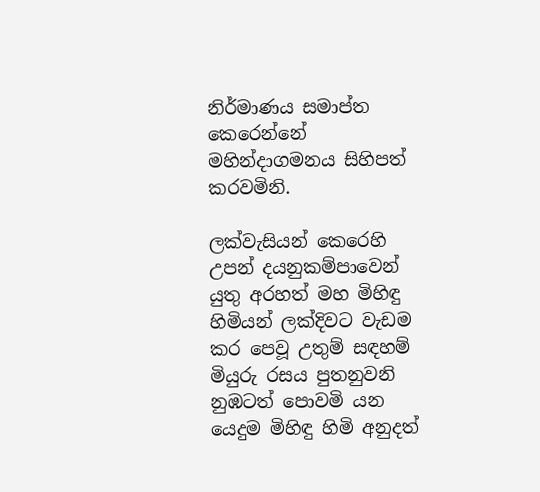නිර්මාණය සමාප්ත කෙරෙන්නේ මහින්දාගමනය සිහිපත් කරවමිනි.

ලක්වැසියන් කෙරෙහි උපන් දයනුකම්පාවෙන් යුතු අරහත් මහ මිහිඳු හිමියන් ලක්දිවට වැඩම කර පෙවූ උතුම් සඳහම් මියුරු රසය පුතනුවනි නුඹටත් පොවමි යන යෙදුම මිහිඳු හිමි අනුදත්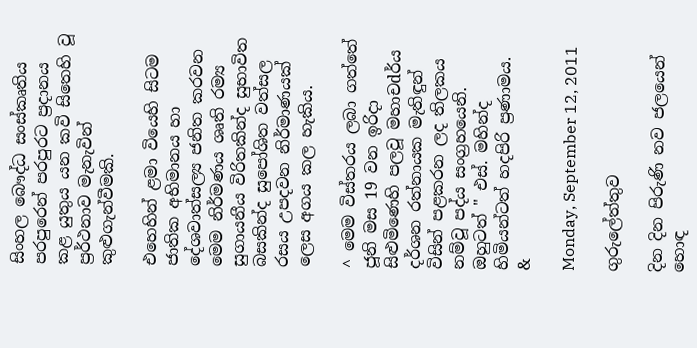සිංහල බෞද්ධ සංස්කෘතිය පරපුරෙන් පරපුරට ප්‍රදානය කළ යුතුය යන කවි සිතෙහි වූ ප්‍රර්ථනාව මැනැවින් කුළුගැන්වීමකි.

එහෙහින් ළමා වියෙහි සිටම ජාතික අභිමානය හා දේශවාත්සල්‍ය ජනිත කරවන මෙම නිර්මණය ශෘති රම්‍ය සුගායනීය විරිතකින්ද සුභාවිත බසකින්ද සුපෝශිත වත්සල රසය උපදවන නිර්මාණයක් ලෙස අගය කල හැකිය.

^ මෙම විස්තරය ලබා ගත්තේ ජූනි මස 19 වන ඉරිදා සිළුමිණෙහි පලවූ මහාචdර්ය දර්ශන රත්නායක මැතිඳුන් විසින් පළකරන ලද තිලකය නම්වූ පද්ය සංග්‍රහයෙනි. ඔහුටත් " එස්. මහින්ද හිමියන්ටත් හදපිරි ප්‍රණාමය. &

Monday, September 12, 2011

ගුරුලේත්තුව

දින දින පිරුණි නව ජලයෙන් හොඳ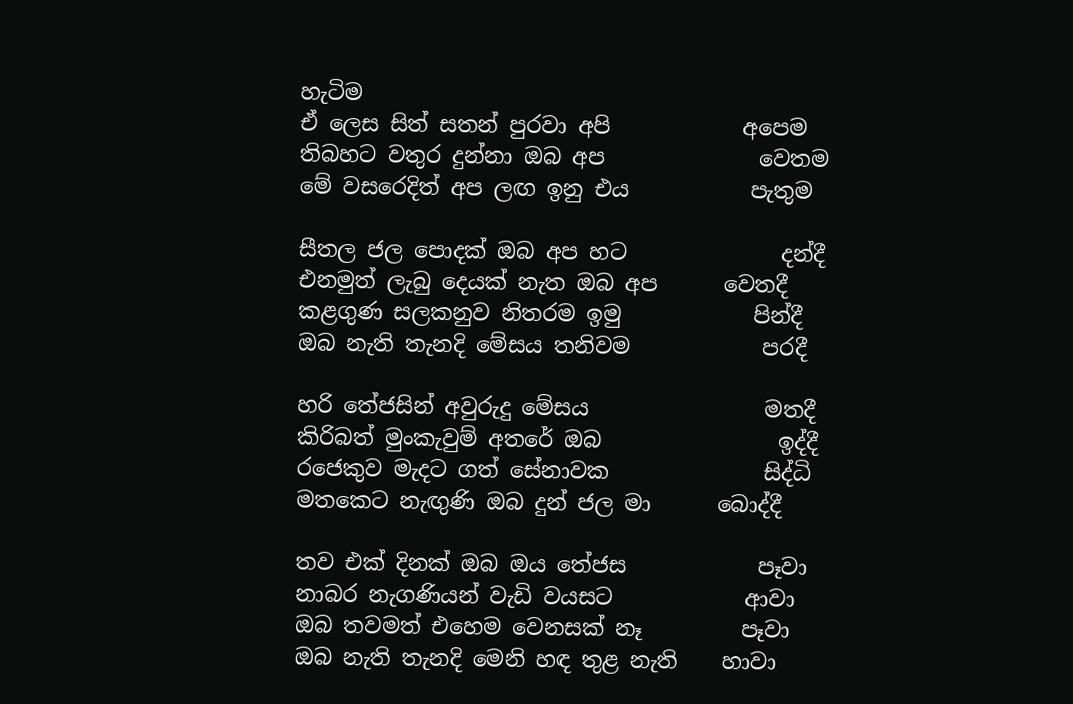හැටිම
ඒ ලෙස සිත් සතන් පුරවා අපි            අපෙම
තිබහට වතුර දුන්නා ඔබ අප              වෙතම
මේ වසරෙදිත් අප ලඟ ඉනු එය           පැතුම

සීතල ජල පොදක් ඔබ අප හට              දන්දී
එනමුත් ලැබු දෙයක් නැත ඔබ අප      වෙතදී
කළගුණ සලකනුව නිතරම ඉමු            පින්දී
ඔබ නැති තැනදි මේසය තනිවම            පරදී

හරි තේජසින් අවුරුදු මේසය                මතදී
කිරිබත් මුංකැවුම් අතරේ ඔබ                ඉද්දී
රජෙකුව මැදට ගත් සේනාවක              සිද්ධි
මතකෙට නැඟුණි ඔබ දුන් ජල මා      බොද්දී

තව එක් දිනක් ඔබ ඔය තේජස            පෑවා
නාබර නැගණියන් වැඩි වයසට            ආවා
ඔබ තවමත් එහෙම වෙනසක් නෑ         පෑවා
ඔබ නැති තැනදි මෙනි හඳ තුළ නැති    හාවා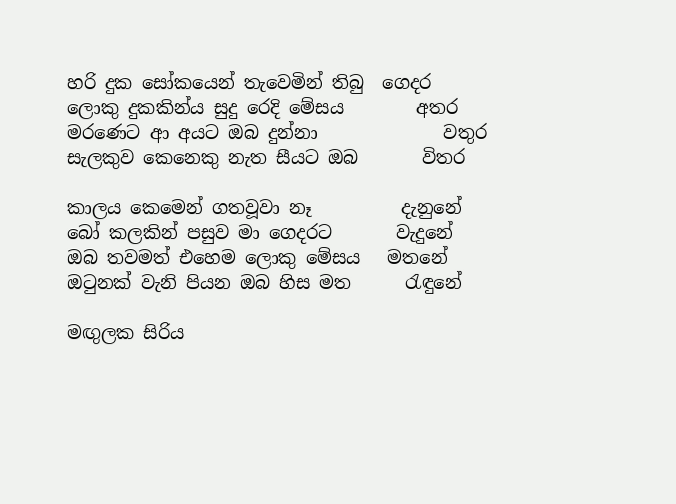හරි දුක සෝකයෙන් තැවෙමින් තිබු  ගෙදර
ලොකු දුකකින්ය සුදු රෙදි මේසය        අතර
මරණෙට ආ අයට ඔබ දුන්නා              වතුර
සැලකුව කෙනෙකු නැත සීයට ඔබ       විතර

කාලය කෙමෙන් ගතවූවා නෑ          දැනුනේ
බෝ කලකින් පසුව මා ගෙදරට       වැදුනේ
ඔබ තවමත් එහෙම ලොකු මේසය   මතනේ
ඔටුනක් වැනි පියන ඔබ හිස මත      රැඳුනේ

මඟුලක සිරිය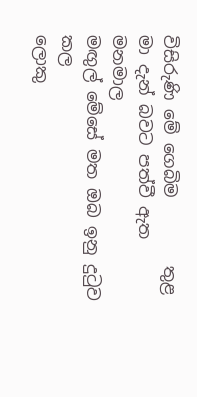විසිරුණි මේ ගෙබිම        තුළ
මා දැන් බවට පත්වී ඇත                මනමාල
මඟුල් මේසේ මත ඔබ ඉනු දුටුව           කල
ලොකු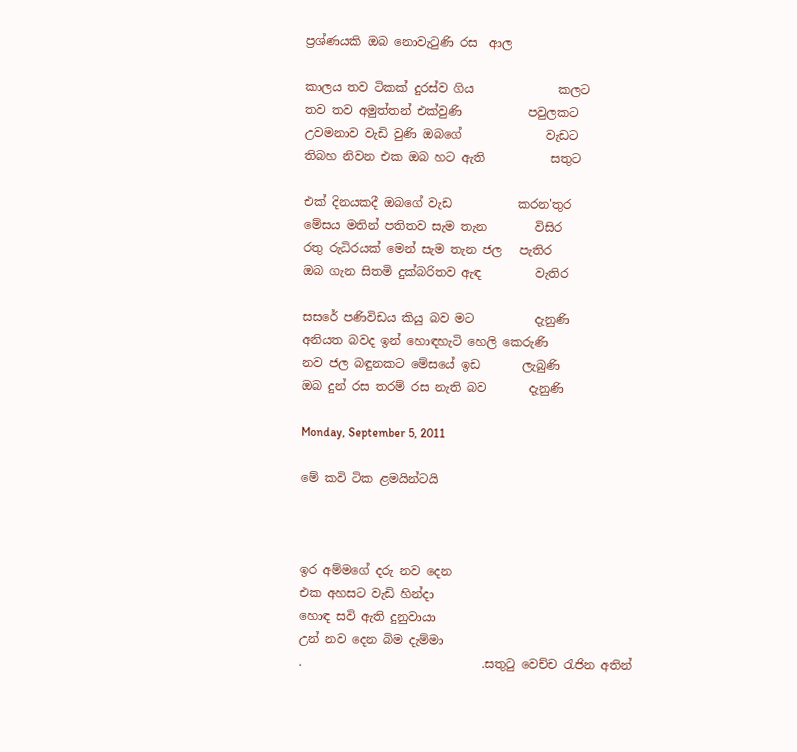ප්‍රශ්ණයකි ඔබ නොවැටුණි රස  ආල

කාලය තව ටිකක් දුරස්ව ගිය              කලට
තව තව අමුත්තන් එක්වුණි           පවුලකට
උවමනාව වැඩි වුණි ඔබගේ              වැඩට
තිබහ නිවන එක ඔබ හට ඇති           සතුට

එක් දිනයකදී ඔබගේ වැඩ           කරන'තුර
මේසය මතින් පතිතව සැම තැන        විසිර
රතු රුධිරයක් මෙන් සැම තැන ජල   පැතිර
ඔබ ගැන සිතමි දුක්බරිතව ඇඳ         වැතිර

සසරේ පණිවිඩය කියු බව මට          දැනුණි
අනියත බවද ඉන් හොඳහැටි හෙලි කෙරුණි
නව ජල බඳුනකට මේසයේ ඉඩ       ලැබුණි
ඔබ දුන් රස තරම් රස නැති බව       දැනුණි

Monday, September 5, 2011

මේ කවි ටික ළමයින්ටයි



ඉර අම්මගේ දරු නව දෙන
එක අහසට වැඩි හින්දා
හොඳ සවි ඇති දුනුවායා
උන් නව දෙන බිම දැම්මා
.                              .සතුටු වෙච්ච රැජින අතින්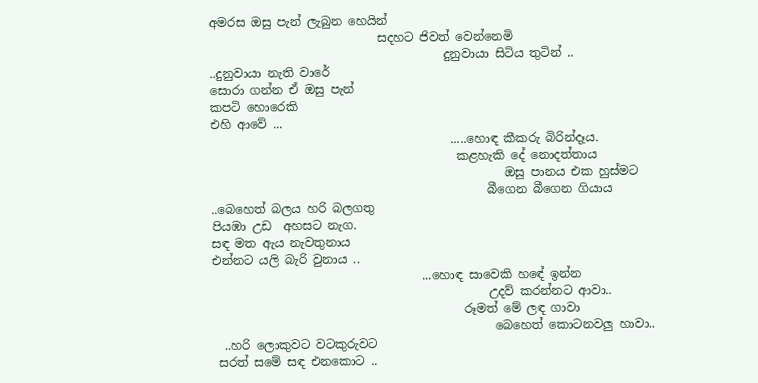අමරස ඔසු පැන් ලැබුන හෙයින්
                            සදහට ජිවත් වෙන්නෙමි
                                       දුනුවායා සිටිය තුටින් ..
..දුනුවායා නැති වාරේ
සොරා ගන්න ඒ ඔසු පැන්
කපටි හොරෙකි
එහි ආවේ ...
                                        .....හොඳ කීකරු බිරින්දෑය.
                                         කළහැකි දේ නොදත්තාය
                                                 ඔසු පානය එක හුස්මට
                                              බීගෙන බීගෙන ගියාය
..බෙහෙත් බලය හරි බලගතු
පියඹා උඩ  අහසට නැග.
සඳ මත ඇය නැවතුනාය
එන්නට යලි බැරි වුනාය ..
                                   ...හොඳ සාවෙකි හඳේ ඉන්න
                                              උදව් කරන්නට ආවා..
                                          රූමත් මේ ලඳ ගාවා
                                               බෙහෙත් කොටනවලු හාවා..
  ..හරි ලොකුවට වටකුරුවට
 සරත් සමේ සඳ එනකොට ..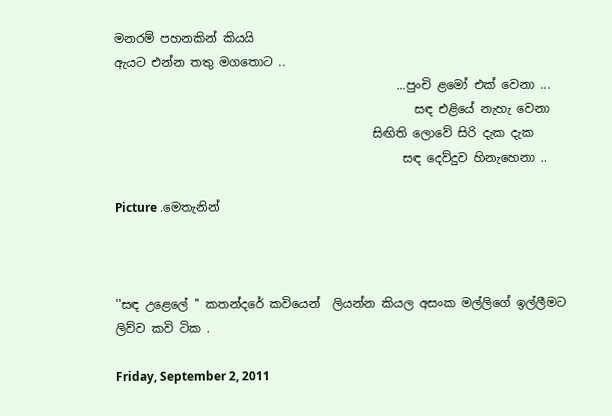මනරම් පහනකින් කියයි
ඇයට එන්න තතු මගතොට ..
                                               ...පුංචි ළමෝ එක් වෙනා ...
                                                  සඳ එළියේ නැහැ වෙනා
                                           සිඟිති ලොවේ සිරි දැක දැක
                                                සඳ දෙව්දුව හිනැහෙනා ..

Picture .මෙතැනින්



''සඳ උළෙලේ '' කතන්දරේ කවියෙන්  ලියන්න කියල අසංක මල්ලිගේ ඉල්ලීමට ලිව්ව කවි ටික .

Friday, September 2, 2011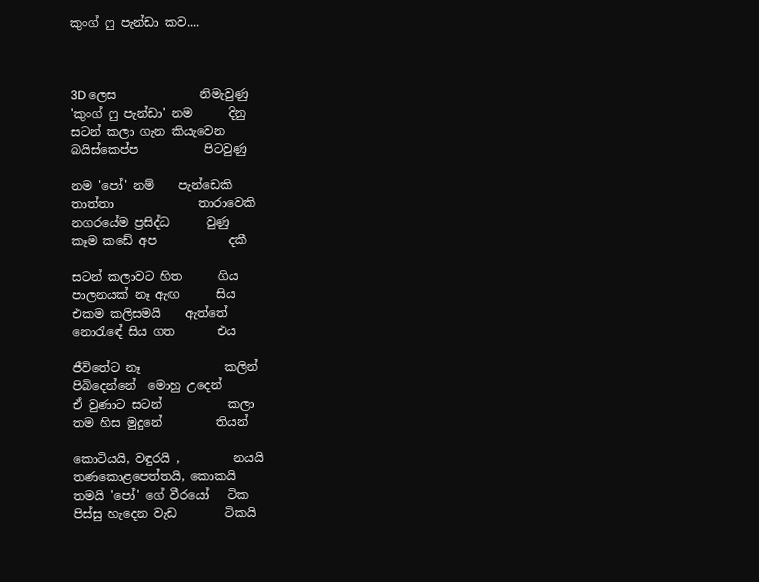කුංග් ෆු පැන්ඩා කව....



3D ලෙස              නිමැවුණු
'කුංග් ෆු පැන්ඩා' නම      දිනු
සටන් කලා ගැන කියැවෙන
බයිස්කෙප්ප           පිටවුණු

නම 'පෝ' නම්    පැන්ඩෙකි
තාත්තා              තාරාවෙකි
නගරයේම ප්‍රසිද්ධ      වුණු
කෑම කඩේ අප            දකී

සටන් කලාවට හිත      ගිය
පාලනයක් නෑ ඇඟ      සිය
එකම කලිසමයි    ඇත්තේ
නොරැ‍ඳේ සිය ගත       එය

ජීවිතේට නෑ              කලින්
පිබිදෙන්නේ  මොහු උදෙන්
ඒ වුණාට සටන්           කලා
තම හිස මුදුනේ         තියන්

කොටියයි, වඳුරයි ,         නයයි
තණකොළපෙත්තයි, කොකයි
තමයි 'පෝ' ගේ වීරයෝ   ටික
පිස්සු හැදෙන වැඩ        ටිකයි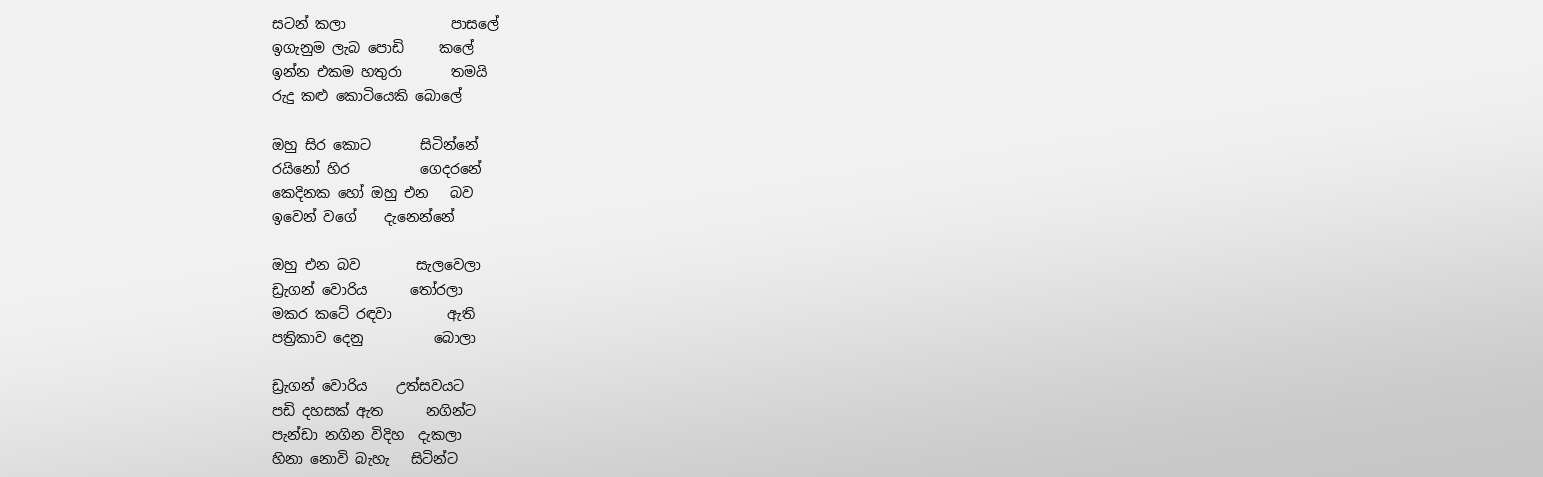සටන් කලා               පාසලේ
ඉගැනුම ලැබ පොඩි     කලේ
ඉන්න එකම හතුරා       තමයි
රුදු කළු කොටියෙකි බොලේ

ඔහු සිර කොට       සිටින්නේ
රයිනෝ හිර          ගෙදරනේ
කෙදිනක හෝ ඔහු එන   බව
ඉවෙන් වගේ    දැනෙන්නේ

ඔහු එන බව        සැලවෙලා
ඩ්‍රැගන් වොරිය      තෝරලා
මකර කටේ රඳවා        ඇති
පත්‍රිකාව දෙනු          බොලා

ඩ්‍රැගන් වොරිය    උත්සවයට
පඩි දහසක් ඇත      නගින්ට
පැන්ඩා නගින විදිහ  දැකලා
හිනා නොවි බැහැ   සිටින්ට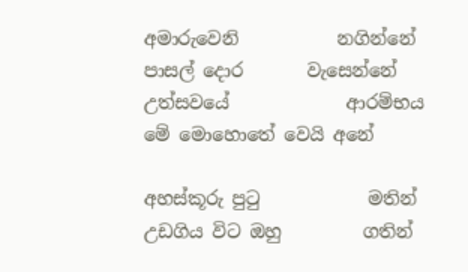අමාරුවෙනි           නගින්නේ
පාසල් දොර       වැසෙන්නේ
උත්සවයේ             ආරම්භය
මේ මොහොතේ වෙයි අනේ

අහස්කූරු පුටු            මතින්
උඩගිය විට ඔහු         ගතින්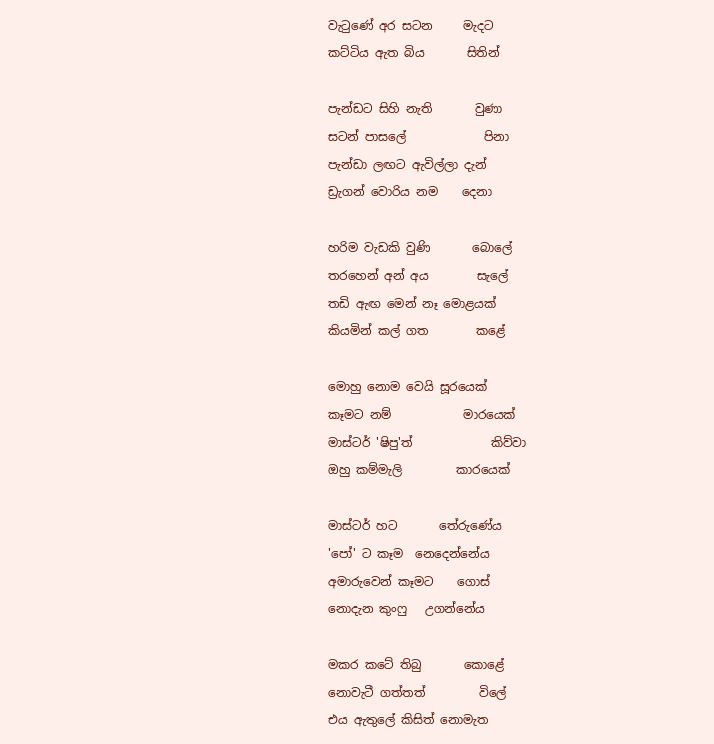වැටුණේ අර සටන     මැදට
කට්ටිය ඇත බිය       සිතින්

පැන්ඩට සිහි නැති       වුණා
සටන් පාසලේ             පිනා
පැන්ඩා ලඟට ඇවිල්ලා දැන්
ඩ්‍රැගන් වොරිය නම    දෙනා

හරිම වැඩකි වුණි       බොලේ
තරහෙන් අන් අය        සැලේ
තඩි ඇඟ මෙන් නෑ මොළයක්
කියමින් කල් ගත        කළේ

මොහු නොම වෙයි සූරයෙක්
කෑමට නම්            මාරයෙක්
මාස්ටර් 'ෂිපු'ත්             කිව්වා
ඔහු කම්මැලි         කාරයෙක්

මාස්ටර් හට       තේරු‍ණේය
'පෝ' ට කෑම  නෙදෙන්නේය
අමාරුවෙන් කෑමට    ගොස්
නොදැන කුංෆු   උගන්නේය

මකර කටේ තිබු       කොළේ
නොවැටී ගත්තත්         විලේ
එය ඇතුලේ කිසිත් නොමැත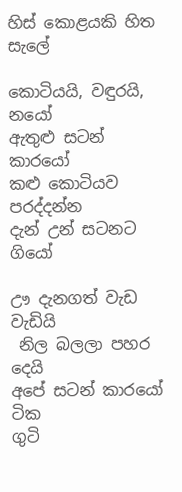හිස් කොළයකි හිත    සැලේ

කොටියයි, වඳුරයි,       නයෝ
ඇතුළු සටන්          කාරයෝ
කළු කොටියව    පරද්දන්න
දැන් උන් සටනට      ගියෝ

ඌ දැනගත් වැඩ        වැඩියි
 නිල බලලා පහර         දෙයි
අපේ සටන් කාරයෝ   ටික
ගුටි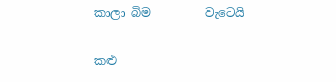කාලා බිම         වැටෙයි

කළු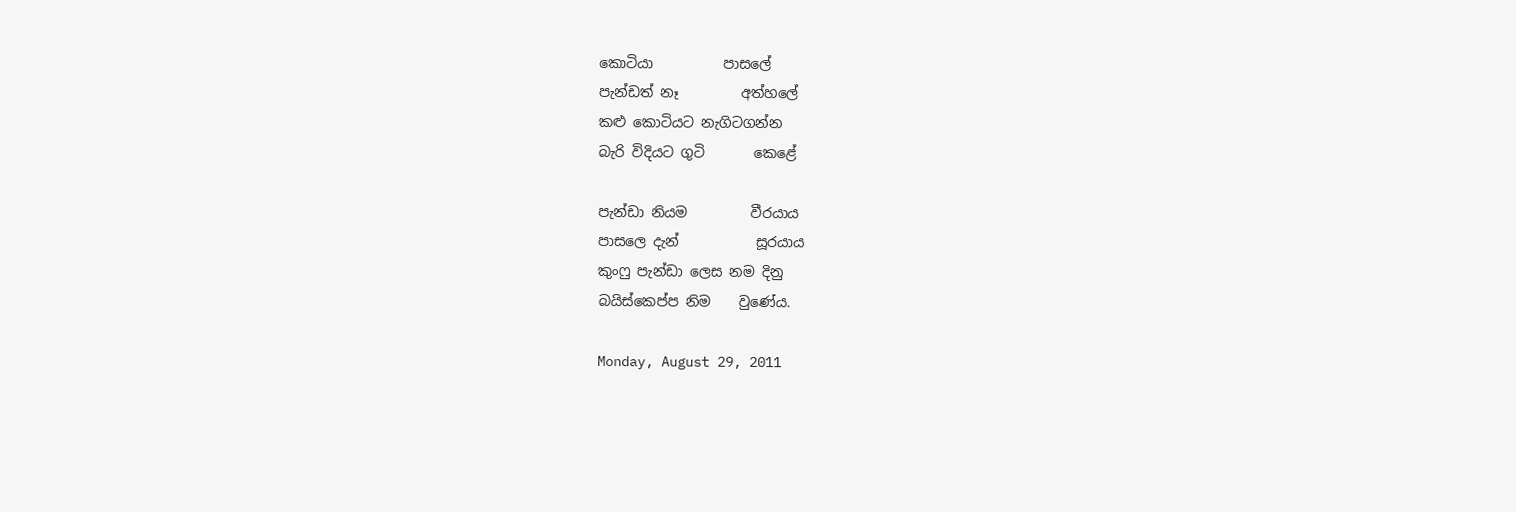කොටියා          පාසලේ
පැන්ඩත් නෑ         අත්හලේ
කළු කොටියට නැගිටගන්න
බැරි විදියට ගුටි       කෙළේ

පැන්ඩා නියම         වීරයාය
පාසලෙ දැන්           සූරයාය
කුංෆු පැන්ඩා ලෙස නම දිනු
බයිස්කෙප්ප නිම    වුණේය.

Monday, August 29, 2011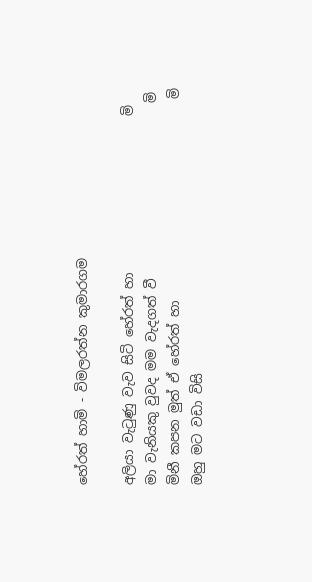හේරත් හාමි - විමලරත්න කුමාරගම

අලියා වැටුණු වැව සිටි හේරත් හා                        මි
මා වැනියකු වුවද මම වැදගත් වී                           මි
මිනී කපන මුත් ඒ හේරත් හා                               මි
ඔහු මට වඩා විසි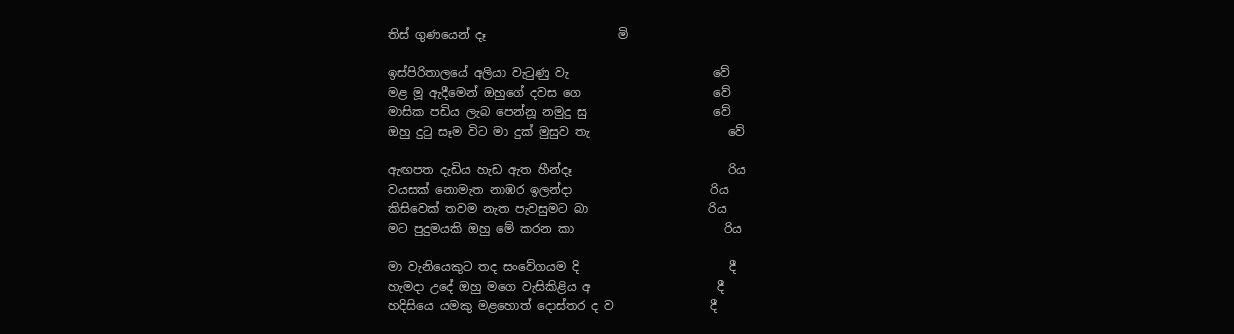තිස් ගුණයෙන් දෑ                      මි

ඉස්පිරිතාලයේ අලියා වැටුණු වැ                        වේ
මළ මූ ඇදීමෙන් ඔහුගේ දවස ගෙ                      වේ
මාසික පඩිය ලැබ පෙන්නූ නමුදු සු                     වේ
ඔහු දුටු සෑම විට මා දුක් මුසුව තැ                       වේ

ඇඟපත දැඩිය හැඩ ඇත හීන්දෑ                          රිය
වයසක් නොමැත නාඹර ඉලන්දා                       රිය
කිසිවෙක් තවම නැත පැවසුමට බා                    රිය
මට පුදුමයකි ඔහු මේ කරන කා                         රිය

මා වැනියෙකුට තද සංවේගයම දි                         දී
හැමදා උදේ ඔහු මගෙ වැසිකිළිය අ                     දී
හදිසියෙ යමකු මළහොත් දොස්තර ද ව                දී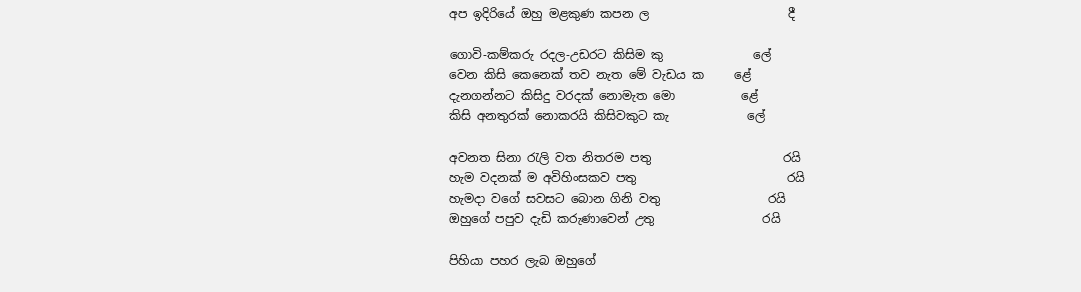අප ඉදිරියේ ඔහු මළකුණ කපන ල                       දී

ගොවි-කම්කරු රදල-උඩරට කිසිම කු               ලේ
වෙන කිසි කෙනෙක් තව නැත මේ වැඩය ක     ළේ
දැනගන්නට කිසිදු වරදක් නොමැත මො           ළේ
කිසි අනතුරක් නොකරයි කිසිවකුට කැ             ලේ

අවනත සිනා රැලි වත නිතරම පතු                      රයි
හැම වදනක් ම අවිහිංසකව පතු                         රයි
හැමදා වගේ සවසට බොන ගිනි වතු                  රයි
ඔහුගේ පපුව දැඩි කරුණාවෙන් උතු                  රයි

පිහියා පහර ලැබ ඔහුගේ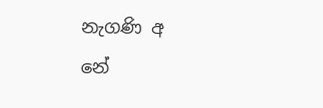නැගණි අ                  නේ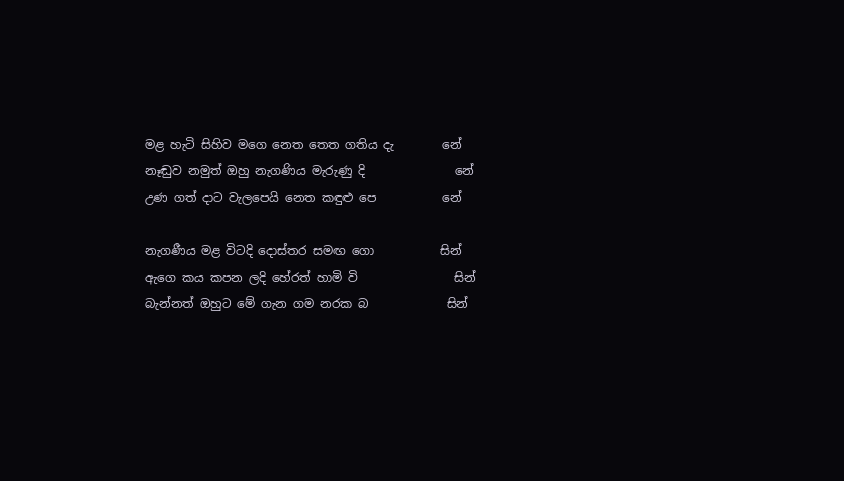මළ හැටි සිහිව මගෙ නෙත තෙත ගතිය දැ        නේ
නෑඬුව නමුත් ඔහු නැගණිය මැරුණු දි               නේ
උණ ගත් දාට වැලපෙයි නෙත කඳුළු පෙ           නේ

නැගණීය මළ විටදි දොස්තර සමඟ ගො           සින්
ඇගෙ කය කපන ලදි හේරත් හාමි වි                සින්
බැන්නත් ඔහුට මේ ගැන ගම නරක බ             සින්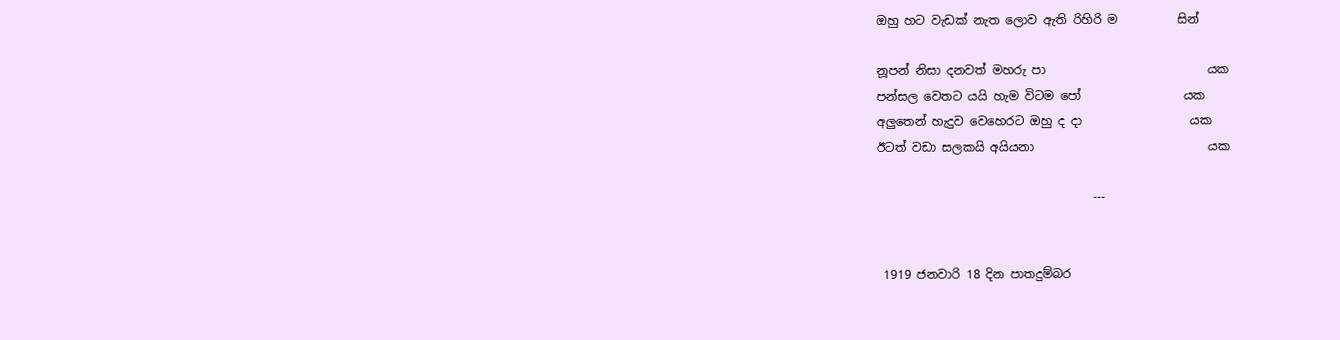ඔහු හට වැඩක් නැත ලොව ඇති රිහිරි ම          සින්

නූපන් නිසා දනවත් මහරු පා                           යක
පන්සල වෙතට යයි හැම විටම පෝ                 යක
අලුතෙන් හැදුව වෙහෙරට ඔහු ද දා                  යක
ඊටත් වඩා සලකයි අයියනා                             යක

                                    ---


 1919 ජනවාරි 18 දින පාතදුම්බර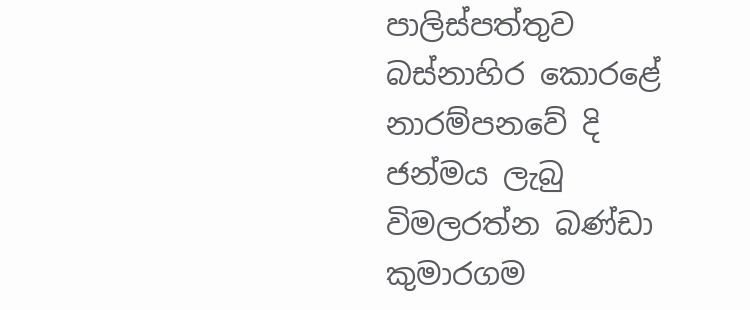පාලිස්පත්තුව බස්නාහිර කොරළේ නාරම්පනවේ දි ජන්මය ලැබු විමලරත්න බණ්ඩා කුමාරගම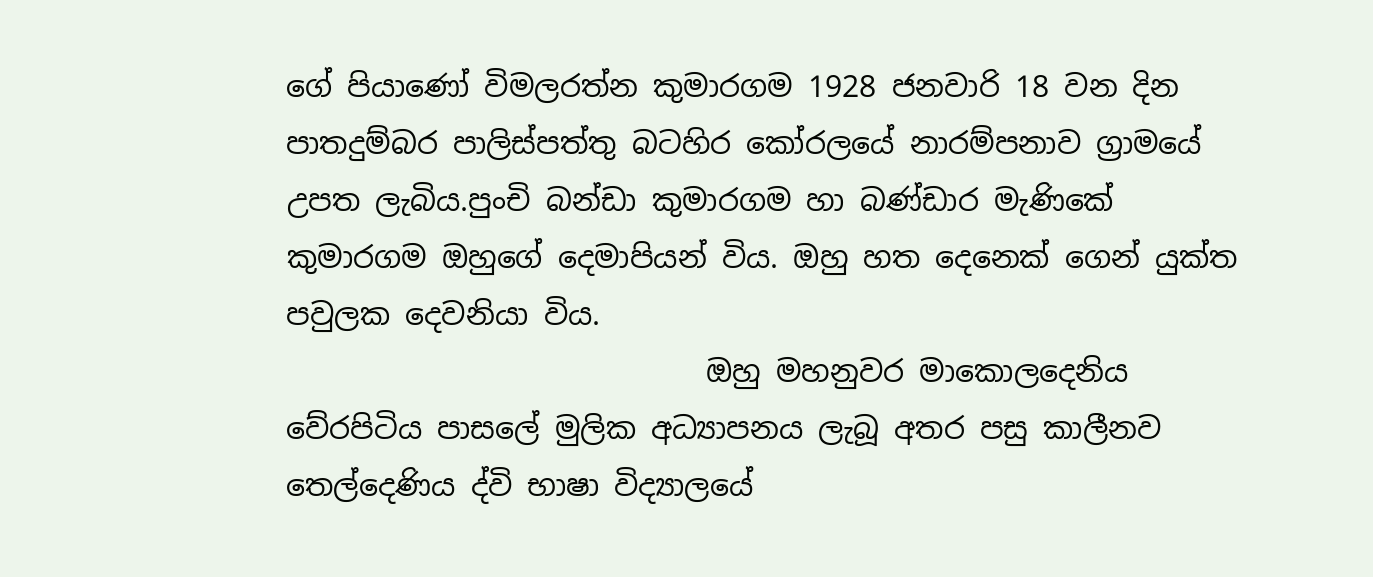ගේ පියාණෝ විමලරත්න කුමාරගම 1928 ජනවාරි 18 වන දින පාතදුම්බර පාලිස්පත්තු බටහිර කෝරලයේ නාරම්පනාව ග්‍රාමයේ උපත ලැබිය.පුංචි බන්ඩා කුමාරගම හා බණ්ඩාර මැණිකේ කුමාරගම ඔහුගේ දෙමාපියන් විය. ඔහු හත දෙනෙක් ගෙන් යුක්ත පවුලක දෙවනියා විය.
                            ඔහු මහනුවර මාකොලදෙනිය වේරපිටිය පාසලේ මුලික අධ්‍යාපනය ලැබූ අතර පසු කාලීනව තෙල්දෙණිය ද්වි භාෂා විද්‍යාලයේ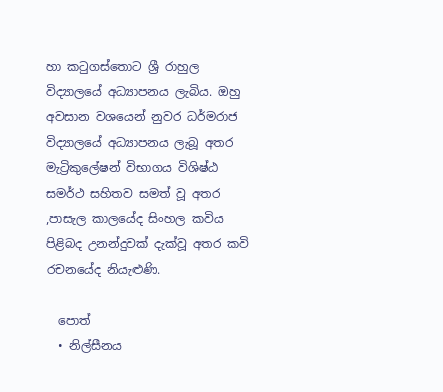හා කටුගස්තොට ශ්‍රී රාහුල විද්‍යාලයේ අධ්‍යාපනය ලැබිය. ඔහු අවසාන වශයෙන් නුවර ධර්මරාජ විද්‍යාලයේ අධ්‍යාපනය ලැබූ අතර මැට්‍රිකුලේෂන් විභාගය විශිෂ්ඨ සමර්ථ සහිතව සමත් වූ අතර ,පාසැල කාලයේද සිංහල කවිය පිළිබද උනන්දුවක් දැක්වූ අතර කවි රචනයේද නියැළුණි.

  පොත්
  • නිල්සීනය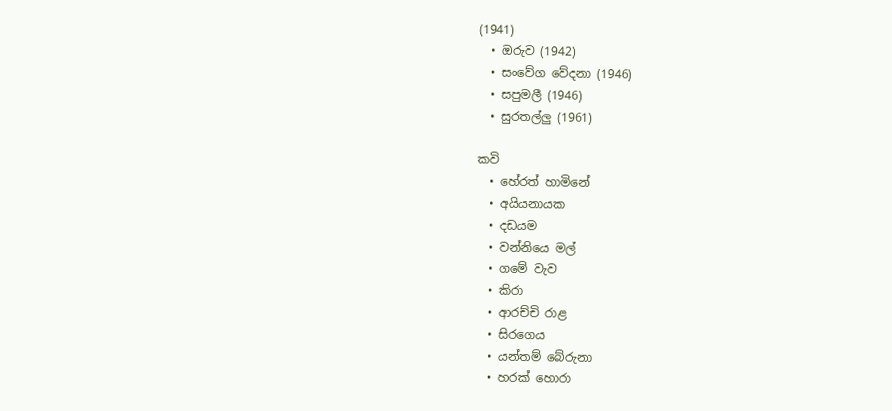(1941)
  • ඔරුව (1942)
  • සංවේග වේදනා (1946)
  • සපුමලී (1946)
  • සුරතල්ලු (1961)

කවි
  • හේරත් හාමිනේ
  • අයියනායක
  • දඩයම
  • වන්නියෙ මල්
  • ගමේ වැව
  • කිරා
  • ආරච්චි රාළ
  • සිරගෙය
  • යන්තම් බේරුනා
  • හරක් හොරා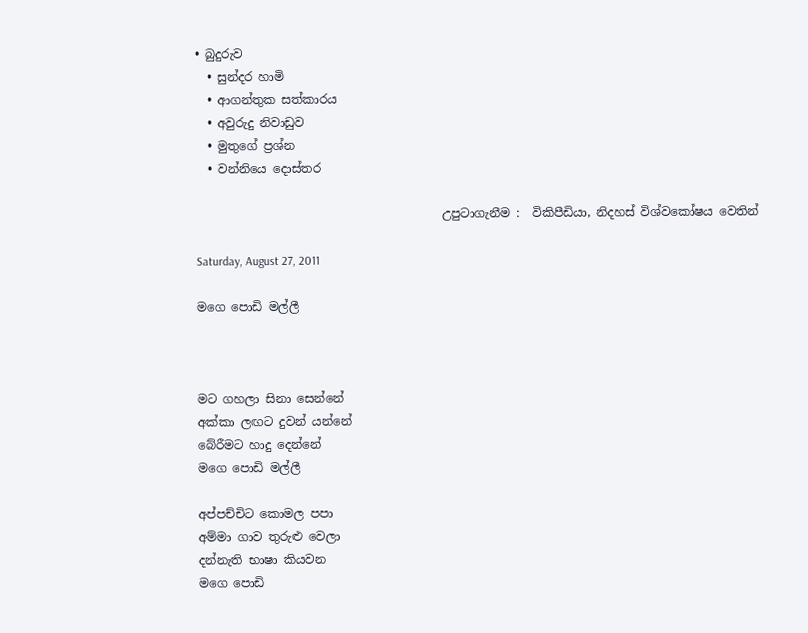• බුදුරුව
  • සුන්දර හාමි
  • ආගන්තුක සත්කාරය
  • අවුරුදු නිවාඩුව
  • මුතුගේ ප්‍රශ්න
  • වන්නියෙ දොස්තර

                                         උපුටාගැනීම :  විකිපීඩියා, නිදහස් විශ්වකෝෂය වෙතින්

Saturday, August 27, 2011

මගෙ පොඩි මල්ලී



මට ගහලා සිනා සෙන්නේ
අක්කා ලඟට දුවන් යන්නේ
බේරීමට හාදු දෙන්නේ
මගෙ පොඩි මල්ලී

අප්පච්චිට කොමල පපා
අම්මා ගාව තුරුළු වෙලා
දන්නැති භාෂා කියවන
මගෙ පොඩි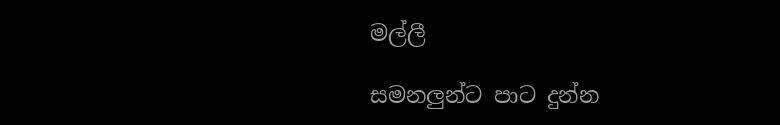මල්ලී

සමනලුන්ට පාට දුන්න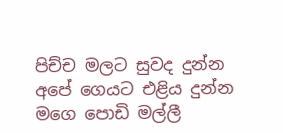පිච්ච මලට සුවද දුන්න
අපේ ගෙයට එළිය දුන්න
මගෙ පොඩි මල්ලී